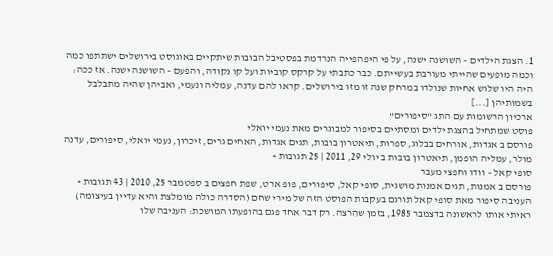1. הצגת הילדים – השושנה ישנה, על פי היפהפייה הנרדמת בפסטיבל הבובות שיתקיים באוגוסט בירושלים ישתתפו כמה וכמה מופעים שהייתי מעורבת בעשייתם. כבר כתבתי על קרקס קוביות ועל קו נקודה, והפעם – השושנה ישנה. אז ככה: היה היו שלוש אחיות שנולדו במרחק שנה זו מזו בירושלים. קראו להם עדנה, עמליה ונעמי, ואביהן שהיה מתבלבל בשמותיהן [...]
ארכיון הרשומות עם התג "סיפורים"
פוסט שמתחיל בהצגת ילדים ומסתיים בסיפור למבוגרים מאת נעמי יואלי
פורסם ב אגדות, אורחים בבלוג, ספרות, תיאטרון בובות, תגים אגדות, האחים גרים, זיכרון, נעמי יואלי, סיפורים, עדנה מולר, עמליה הופמן, תיאטרון בובות ב יולי 29, 2011 | 25 תגובות »
סופי קאל – וודו וחפצי מעבר
פורסם ב אמנות, תגים אמנות מושגית, סופי קאל, סיפורים, פופ ארט, שפת חפצים ב ספטמבר 25, 2010 | 43 תגובות »
העניבה סיפור מאת סופי קאל תורגם בעקבות הפוסט הזה של מירי שחם (הסדרה כולה מומלצת והיא עדיין בעיצומה) ראיתי אותו לראשונה בדצמבר 1985, בזמן שהִרצה. רק דבר אחד פגם בהופעתו המושכת: העניבה שלו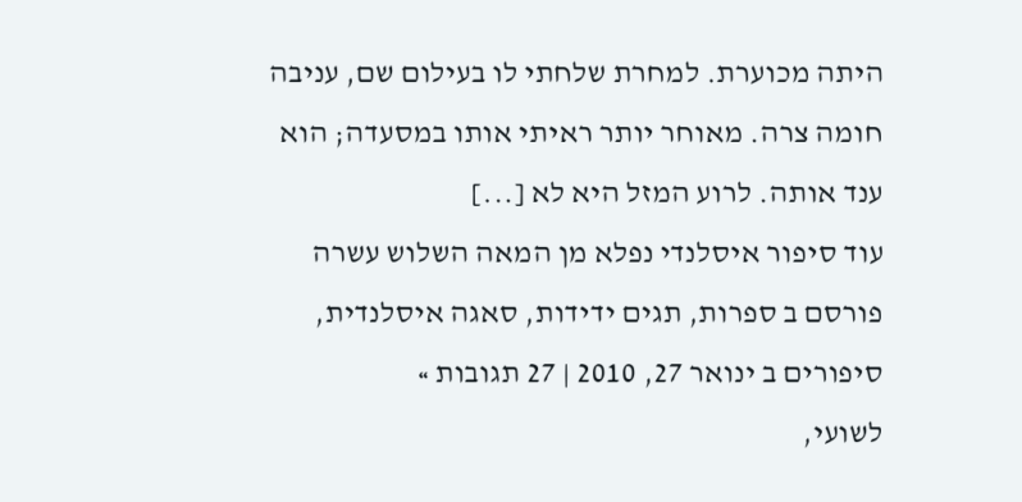היתה מכוערת. למחרת שלחתי לו בעילום שם, עניבה חומה צרה. מאוחר יותר ראיתי אותו במסעדה; הוא ענד אותה. לרוע המזל היא לא [...]
עוד סיפור איסלנדי נפלא מן המאה השלוש עשרה
פורסם ב ספרות, תגים ידידות, סאגה איסלנדית, סיפורים ב ינואר 27, 2010 | 27 תגובות »
לשועי,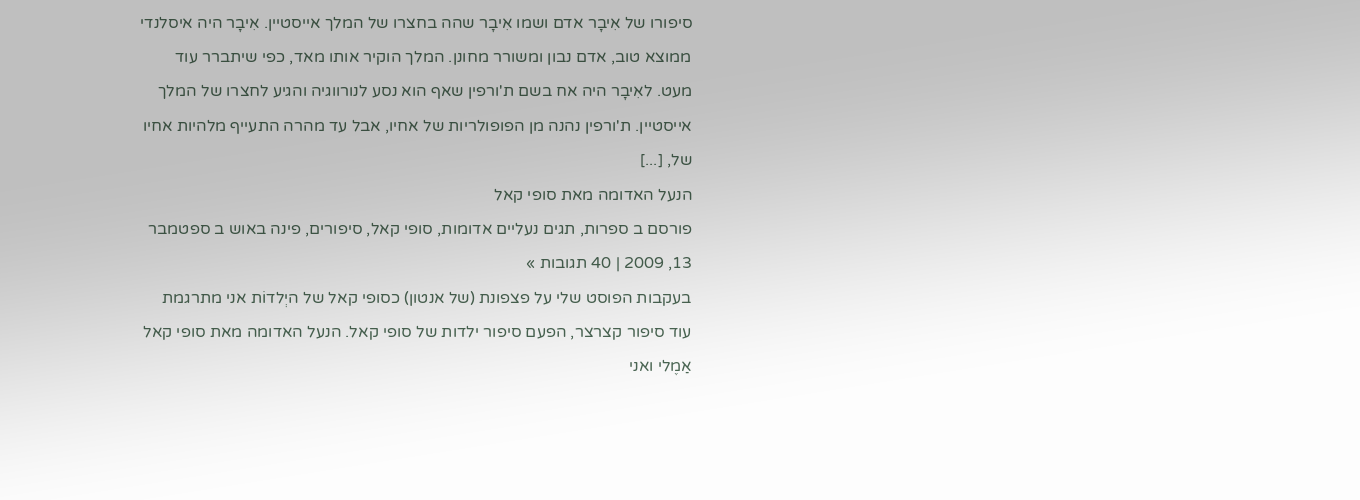סיפורו של אִיבָר אדם ושמו אִיבָר שהה בחצרו של המלך אייסטיין. אִיבָר היה איסלנדי ממוצא טוב, אדם נבון ומשורר מחונן. המלך הוקיר אותו מאד, כפי שיתברר עוד מעט. לאִיבָר היה אח בשם ת'ורפין שאף הוא נסע לנורווגיה והגיע לחצרו של המלך אייסטיין. ת'ורפין נהנה מן הפופולריות של אחיו, אבל עד מהרה התעייף מלהיות אחיו של, [...]
הנעל האדומה מאת סופי קאל
פורסם ב ספרות, תגים נעליים אדומות, סופי קאל, סיפורים, פינה באוש ב ספטמבר 13, 2009 | 40 תגובות »
בעקבות הפוסט שלי על פצפונת (של אנטון) כסופי קאל של היְלדוֹת אני מתרגמת עוד סיפור קצרצר, הפעם סיפור ילדות של סופי קאל. הנעל האדומה מאת סופי קאל אַמֶלי ואני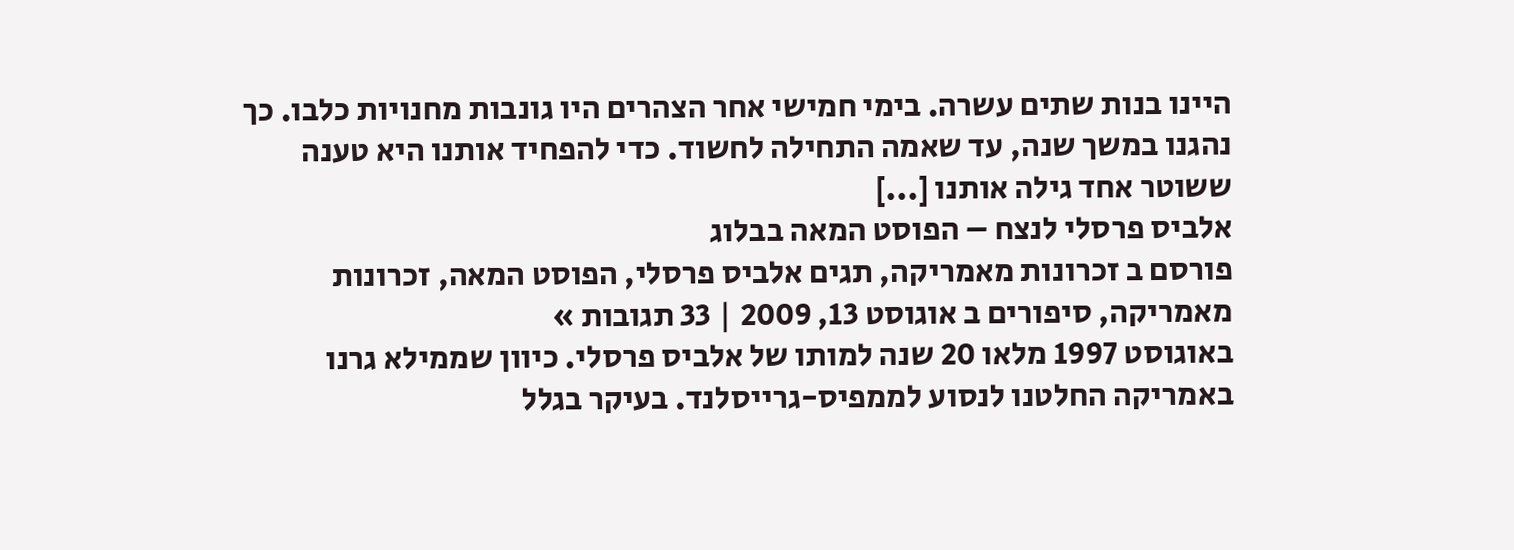היינו בנות שתים עשרה. בימי חמישי אחר הצהרים היו גונבות מחנויות כלבו. כך נהגנו במשך שנה, עד שאמה התחילה לחשוד. כדי להפחיד אותנו היא טענה ששוטר אחד גילה אותנו [...]
אלביס פרסלי לנצח – הפוסט המאה בבלוג
פורסם ב זכרונות מאמריקה, תגים אלביס פרסלי, הפוסט המאה, זכרונות מאמריקה, סיפורים ב אוגוסט 13, 2009 | 33 תגובות »
באוגוסט 1997 מלאו 20 שנה למותו של אלביס פרסלי. כיוון שממילא גרנו באמריקה החלטנו לנסוע לממפיס-גרייסלנד. בעיקר בגלל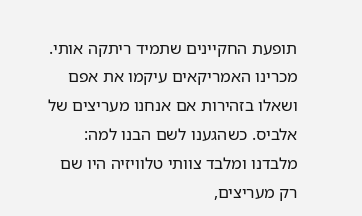תופעת החקיינים שתמיד ריתקה אותי. מכרינו האמריקאים עיקמו את אפם ושאלו בזהירות אם אנחנו מעריצים של אלביס. כשהגענו לשם הבנו למה: מלבדנו ומלבד צוותי טלוויזיה היו שם רק מעריצים,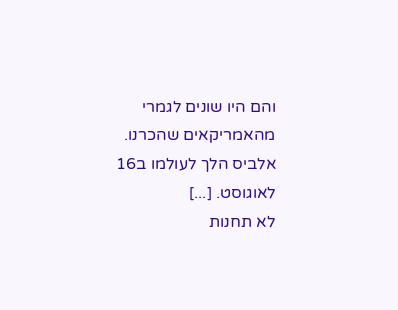והם היו שונים לגמרי מהאמריקאים שהכרנו. אלביס הלך לעולמו ב16 לאוגוסט. [...]
לא תחנות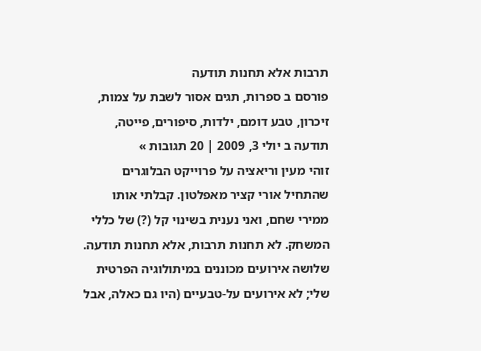תרבות אלא תחנות תודעה
פורסם ב ספרות, תגים אסור לשבת על צמות, זיכרון, טבע דומם, ילדות, סיפורים, פייטה, תודעה ב יולי 3, 2009 | 20 תגובות »
זוהי מעין וריאציה על פרוייקט הבלוגרים שהתחיל אורי קציר מאפלטון. קבלתי אותו ממירי שחם, ואני נענית בשינוי קל (?) של כללי המשחק. לא תחנות תרבות, אלא תחנות תודעה. שלושה אירועים מכוננים במיתולוגיה הפרטית שלי; לא אירועים על-טבעיים (היו גם כאלה, אבל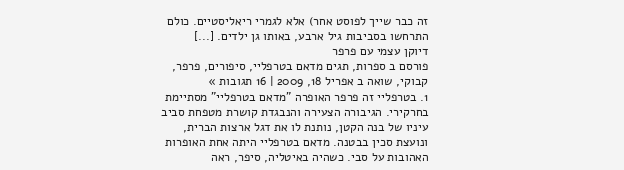זה כבר שייך לפוסט אחר) אלא לגמרי ריאליסטיים. כולם התרחשו בסביבות גיל ארבע, באותו גן ילדים. [...]
דיוקן עצמי עם פרפר
פורסם ב ספרות, תגים מדאם בטרפליי, סיפורים, פרפר, קבוקי, שואה ב אפריל 18, 2009 | 16 תגובות »
1. בטרפליי זה פרפר האופרה "מדאם בטרפליי" מסתיימת בחרקירי. הגיבורה הצעירה והנבגדת קושרת מטפחת סביב עיניו של בנה הקטן, נותנת לו את דגל ארצות הברית, ונועצת סכין בבטנה. מדאם בטרפליי היתה אחת האופרות האהובות על סבי. כשהיה באיטליה, סיפר, ראה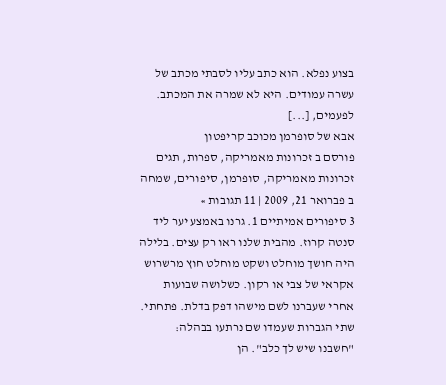בצוע נפלא. הוא כתב עליו לסבתי מכתב של עשרה עמודים. היא לא שמרה את המכתב. לפעמים, [...]
אבא של סופרמן מכוכב קריפטון
פורסם ב זכרונות מאמריקה, ספרות, תגים זכרונות מאמריקה, סופרמן, סיפורים, שמחה ב פברואר 21, 2009 | 11 תגובות »
3 סיפורים אמיתיים 1. גרנו באמצע יער ליד סנטה קרוז. מהבית שלנו ראו רק עצים. בלילה היה חושך מוחלט ושקט מוחלט חוץ מרשרוש אקראי של צבי או רקון. כשלושה שבועות אחרי שעברנו לשם מישהו דפק בדלת. פתחתי. שתי הגברות שעמדו שם נרתעו בבהלה: "חשבנו שיש לך כלב". הן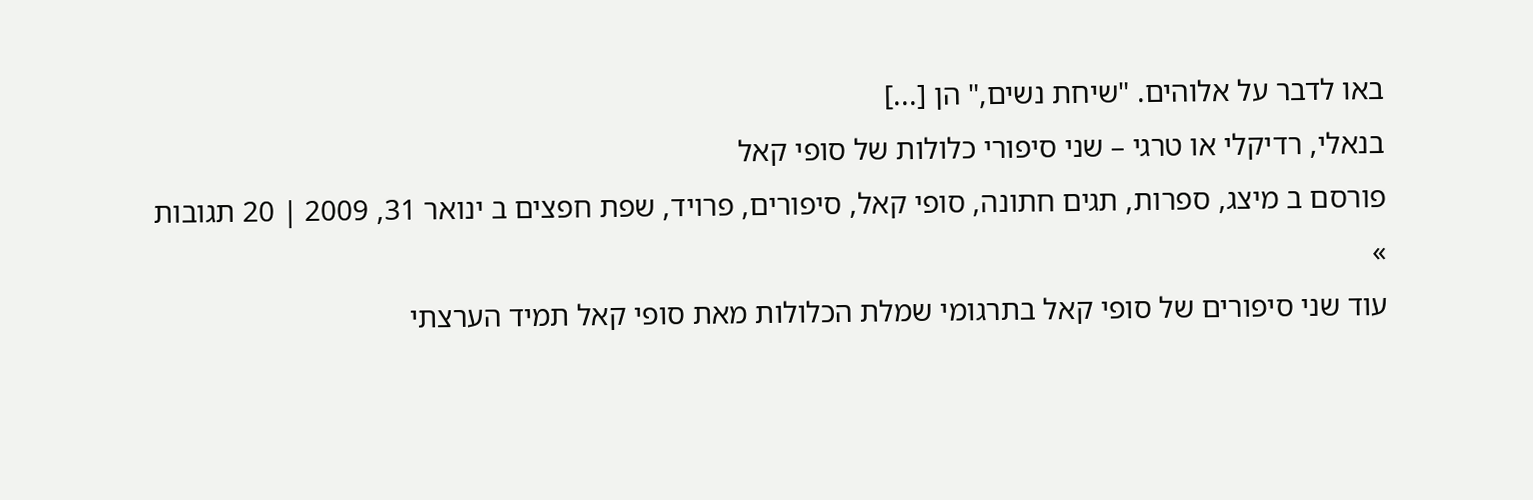באו לדבר על אלוהים. "שיחת נשים," הן [...]
בנאלי, רדיקלי או טרגי – שני סיפורי כלולות של סופי קאל
פורסם ב מיצג, ספרות, תגים חתונה, סופי קאל, סיפורים, פרויד, שפת חפצים ב ינואר 31, 2009 | 20 תגובות »
עוד שני סיפורים של סופי קאל בתרגומי שמלת הכלולות מאת סופי קאל תמיד הערצתי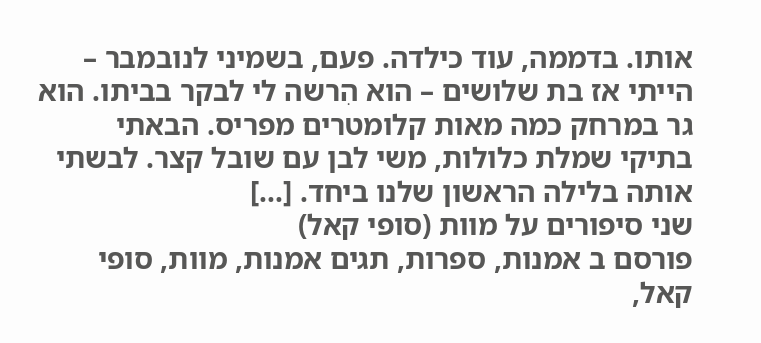אותו. בדממה, עוד כילדה. פעם, בשמיני לנובמבר – הייתי אז בת שלושים – הוא הִרשה לי לבקר בביתו. הוא גר במרחק כמה מאות קלומטרים מפריס. הבאתי בתיקי שמלת כלולות, משי לבן עם שובל קצר. לבשתי אותה בלילה הראשון שלנו ביחד. [...]
שני סיפורים על מוות (סופי קאל)
פורסם ב אמנות, ספרות, תגים אמנות, מוות, סופי קאל,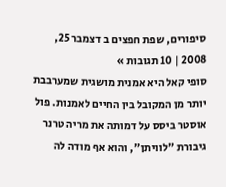סיפורים, שפת חפצים ב דצמבר 25, 2008 | 10 תגובות »
סופי קאל היא אמנית מושגית שמערבבת יותר מן המקובל בין החיים לאמנות. פול אוסטר ביסס על דמותה את מריה טרנר גיבורת "לוויתן", והוא אף מודה לה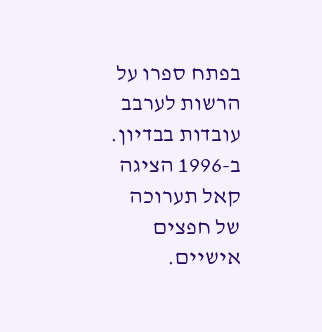בפתח ספרו על הרשות לערבב עובדות בבדיון. ב-1996 הציגה קאל תערוכה של חפצים אישיים.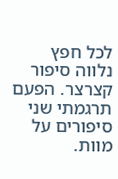לכל חפץ נלווה סיפור קצרצר. הפעם תרגמתי שני סיפורים על מוות.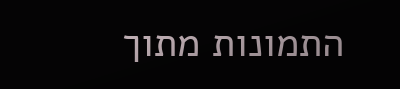התמונות מתוך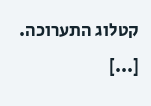קטלוג התערוכה. [...]